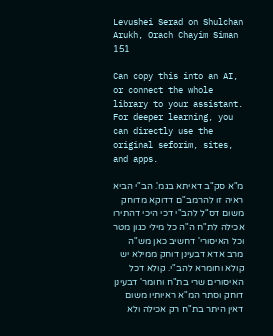Levushei Serad on Shulchan Arukh, Orach Chayim Siman 151

Can copy this into an AI, or connect the whole library to your assistant. For deeper learning, you can directly use the original seforim, sites, and apps.

מ"א סק"ב דאיתא בגמ'. הב"י הביא ראיה זו להרמב"ם דדוקא מדוחק משום דס"ל להב"י דכי היכי דהתירו אכילה לת"ח ה"ה כל מילי כגון מטר וכל האיסורי' דחשיב כאן מש"ה מרב אדא דבעינן דוחק ממילא יש קולא וחומרא להב"י. קולא דכל האיסורים שרי בת"ח וחומר' דבעינן דוחק וסתר המ"א ראיותיו משום דאין היתר בת"ח רק אכילה ולא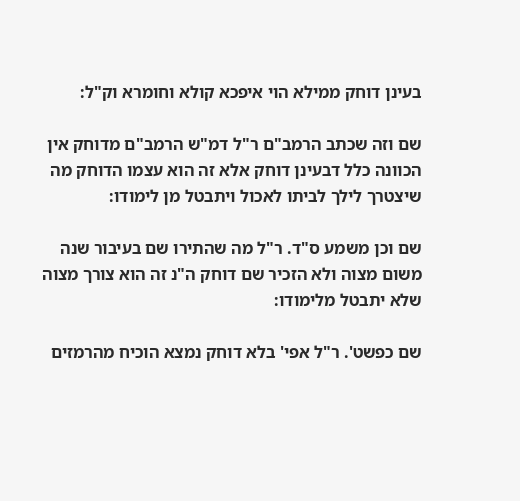בעינן דוחק ממילא הוי איפכא קולא וחומרא וק"ל:

שם וזה שכתב הרמב"ם ר"ל דמ"ש הרמב"ם מדוחק אין הכוונה כלל דבעינן דוחק אלא זה הוא עצמו הדוחק מה שיצטרך לילך לביתו לאכול ויתבטל מן לימודו:

שם וכן משמע ס"ד. ר"ל מה שהתירו שם בעיבור שנה משום מצוה ולא הזכיר שם דוחק ה"נ זה הוא צורך מצוה שלא יתבטל מלימודו:

שם כפשט'. ר"ל אפי' בלא דוחק נמצא הוכיח מהרמזים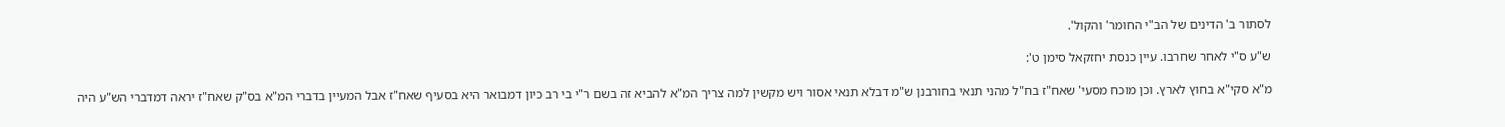לסתור ב' הדינים של הב"י החומר' והקול'.

ש"ע ס"י לאחר שחרבו. עיין כנסת יחזקאל סימן ט':

מ"א סקי"א בחוץ לארץ. וכן מוכח מסעי' שאח"ז בח"ל מהני תנאי בחורבנן ש"מ דבלא תנאי אסור ויש מקשין למה צריך המ"א להביא זה בשם ר"י בי רב כיון דמבואר היא בסעיף שאח"ז אבל המעיין בדברי המ"א בס"ק שאח"ז יראה דמדברי הש"ע היה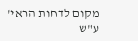מקום לדחות הראי' ע"ש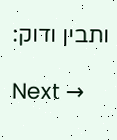ותבין ודוק:

Next →